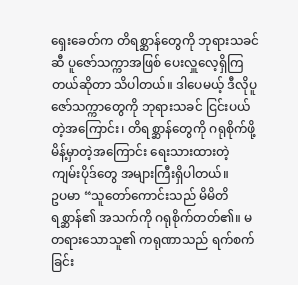ရှေးခေတ်က တိရစ္ဆာန်တွေကို ဘုရားသခင်ဆီ ပူဇော်သက္ကာအဖြစ် ပေးလှူလေ့ရှိကြတယ်ဆိုတာ သိပါတယ်။ ဒါပေမယ့် ဒီလိုပူဇော်သက္ကာတွေကို ဘုရားသခင် ငြင်းပယ်တဲ့အကြောင်း၊ တိရစ္ဆာန်တွေကို ဂရုစိုက်ဖို့ မိန့်မှာတဲ့အကြောင်း ရေးသားထားတဲ့ ကျမ်းပိုဒ်တွေ အများကြီးရှိပါတယ်။
ဥပမာ “သူတော်ကောင်းသည် မိမိတိရစ္ဆာန်၏ အသက်ကို ဂရုစိုက်တတ်၏။ မတရားသောသူ၏ ကရုဏာသည် ရက်စက်ခြင်း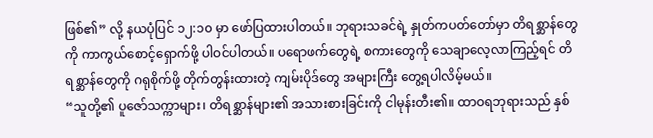ဖြစ်၏” လို့ နယပုံပြင် ၁၂:၁၀ မှာ ဖော်ပြထားပါတယ်။ ဘုရားသခင်ရဲ့ နှုတ်ကပတ်တော်မှာ တိရစ္ဆာန်တွေကို ကာကွယ်စောင့်ရှောက်ဖို့ ပါဝင်ပါတယ်။ ပရောဖက်တွေရဲ့ စကားတွေကို သေချာလေ့လာကြည့်ရင် တိရစ္ဆာန်တွေကို ဂရုစိုက်ဖို့ တိုက်တွန်းထားတဲ့ ကျမ်းပိုဒ်တွေ အများကြီး တွေ့ရပါလိမ့်မယ်။
“သူတို့၏ ပူဇော်သက္ကာများ၊ တိရစ္ဆာန်များ၏ အသားစားခြင်းကို ငါမုန်းတီး၏။ ထာဝရဘုရားသည် နှစ်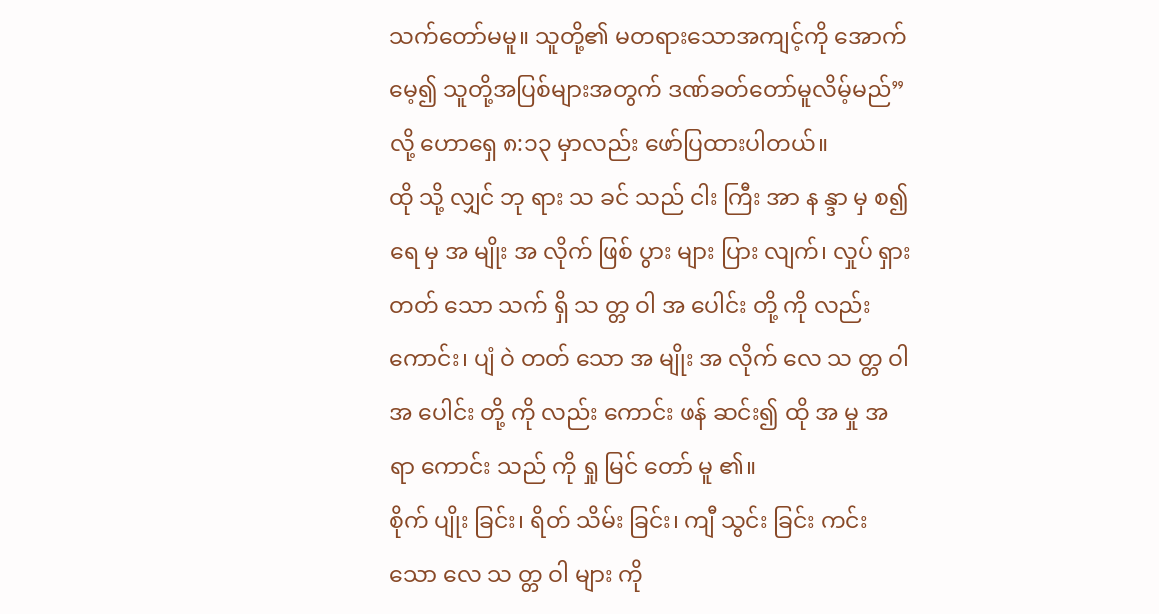သက်တော်မမူ။ သူတို့၏ မတရားသောအကျင့်ကို အောက်မေ့၍ သူတို့အပြစ်များအတွက် ဒဏ်ခတ်တော်မူလိမ့်မည်” လို့ ဟောရှေ ၈:၁၃ မှာလည်း ဖော်ပြထားပါတယ်။
ထို သို့ လျှင် ဘု ရား သ ခင် သည် ငါး ကြီး အာ န န္ဒာ မှ စ၍ ရေ မှ အ မျိုး အ လိုက် ဖြစ် ပွား များ ပြား လျက်၊ လှုပ် ရှား တတ် သော သက် ရှိ သ တ္တ ဝါ အ ပေါင်း တို့ ကို လည်း ကောင်း၊ ပျံ ဝဲ တတ် သော အ မျိုး အ လိုက် လေ သ တ္တ ဝါ အ ပေါင်း တို့ ကို လည်း ကောင်း ဖန် ဆင်း၍ ထို အ မှု အ ရာ ကောင်း သည် ကို ရှု မြင် တော် မူ ၏။
စိုက် ပျိုး ခြင်း၊ ရိတ် သိမ်း ခြင်း၊ ကျီ သွင်း ခြင်း ကင်း သော လေ သ တ္တ ဝါ များ ကို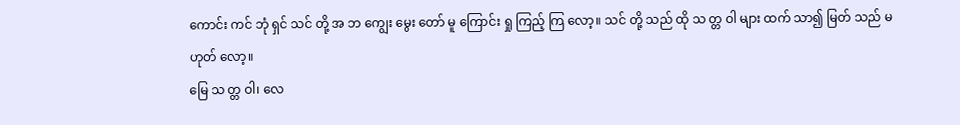ကောင်း ကင် ဘုံ ရှင် သင် တို့ အ ဘ ကျွေး မွေး တော် မူ ကြောင်း ရှု ကြည့် ကြ လော့။ သင် တို့ သည် ထို သ တ္တ ဝါ များ ထက် သာ၍ မြတ် သည် မ ဟုတ် လော့။
မြေ သ တ္တ ဝါ၊ လေ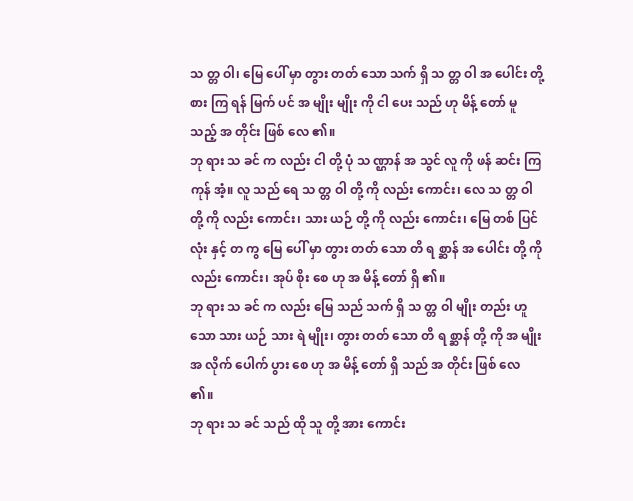သ တ္တ ဝါ၊ မြေ ပေါ် မှာ တွား တတ် သော သက် ရှိ သ တ္တ ဝါ အ ပေါင်း တို့ စား ကြ ရန် မြက် ပင် အ မျိုး မျိုး ကို ငါ ပေး သည် ဟု မိန့် တော် မူ သည့် အ တိုင်း ဖြစ် လေ ၏။
ဘု ရား သ ခင် က လည်း ငါ တို့ ပုံ သ ဏ္ဌာန် အ သွင် လူ ကို ဖန် ဆင်း ကြ ကုန် အံ့။ လူ သည် ရေ သ တ္တ ဝါ တို့ ကို လည်း ကောင်း၊ လေ သ တ္တ ဝါ တို့ ကို လည်း ကောင်း၊ သား ယဉ် တို့ ကို လည်း ကောင်း၊ မြေ တစ် ပြင် လုံး နှင့် တ ကွ မြေ ပေါ် မှာ တွား တတ် သော တိ ရ စ္ဆာန် အ ပေါင်း တို့ ကို လည်း ကောင်း၊ အုပ် စိုး စေ ဟု အ မိန့် တော် ရှိ ၏။
ဘု ရား သ ခင် က လည်း မြေ သည် သက် ရှိ သ တ္တ ဝါ မျိုး တည်း ဟူ သော သား ယဉ် သား ရဲ မျိုး၊ တွား တတ် သော တိ ရ စ္ဆာန် တို့ ကို အ မျိုး အ လိုက် ပေါက် ပွား စေ ဟု အ မိန့် တော် ရှိ သည် အ တိုင်း ဖြစ် လေ ၏။
ဘု ရား သ ခင် သည် ထို သူ တို့ အား ကောင်း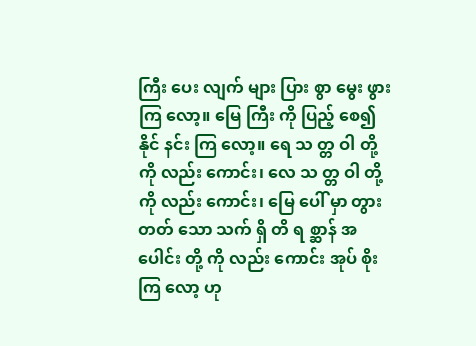ကြီး ပေး လျက် များ ပြား စွာ မွေး ဖွား ကြ လော့။ မြေ ကြီး ကို ပြည့် စေ၍ နိုင် နင်း ကြ လော့။ ရေ သ တ္တ ဝါ တို့ ကို လည်း ကောင်း၊ လေ သ တ္တ ဝါ တို့ ကို လည်း ကောင်း၊ မြေ ပေါ် မှာ တွား တတ် သော သက် ရှိ တိ ရ စ္ဆာန် အ ပေါင်း တို့ ကို လည်း ကောင်း အုပ် စိုး ကြ လော့ ဟု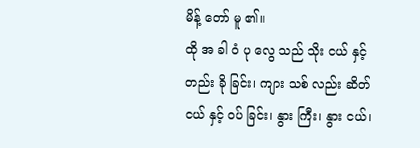မိန့် တော် မူ ၏။
ထို အ ခါ ဝံ ပု လွေ သည် သိုး ငယ် နှင့် တည်း ခို ခြင်း၊ ကျား သစ် လည်း ဆိတ် ငယ် နှင့် ဝပ် ခြင်း၊ နွား ကြီး၊ နွား ငယ်၊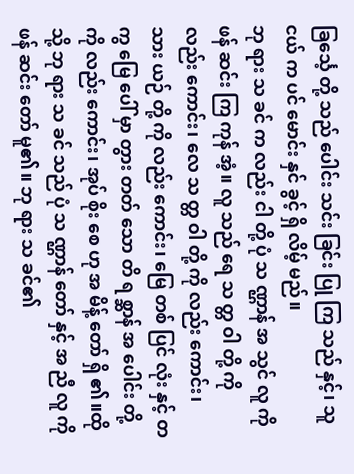ခြင်္သေ့ တို့ သည် ပေါင်း သင်း ခြင်း ပြု ကြ သည် နှင့်၊ သူ ငယ် က ပင် မောင်း နှင် ခွင့် ရှိ လိမ့် မည်။
ဘု ရား သ ခင် က လည်း ငါ တို့ ပုံ သ ဏ္ဌာန် အ သွင် လူ ကို ဖန် ဆင်း ကြ ကုန် အံ့။ လူ သည် ရေ သ တ္တ ဝါ တို့ ကို လည်း ကောင်း၊ လေ သ တ္တ ဝါ တို့ ကို လည်း ကောင်း၊ သား ယဉ် တို့ ကို လည်း ကောင်း၊ မြေ တစ် ပြင် လုံး နှင့် တ ကွ မြေ ပေါ် မှာ တွား တတ် သော တိ ရ စ္ဆာန် အ ပေါင်း တို့ ကို လည်း ကောင်း၊ အုပ် စိုး စေ ဟု အ မိန့် တော် ရှိ ၏။ထို သို့ ဘု ရား သ ခင် သည် ပုံ သ ဏ္ဌာန် တော် နှင့် အ ညီ လူ ကို ဖန် ဆင်း တော် မူ၏။ ဘု ရား သ ခင်၏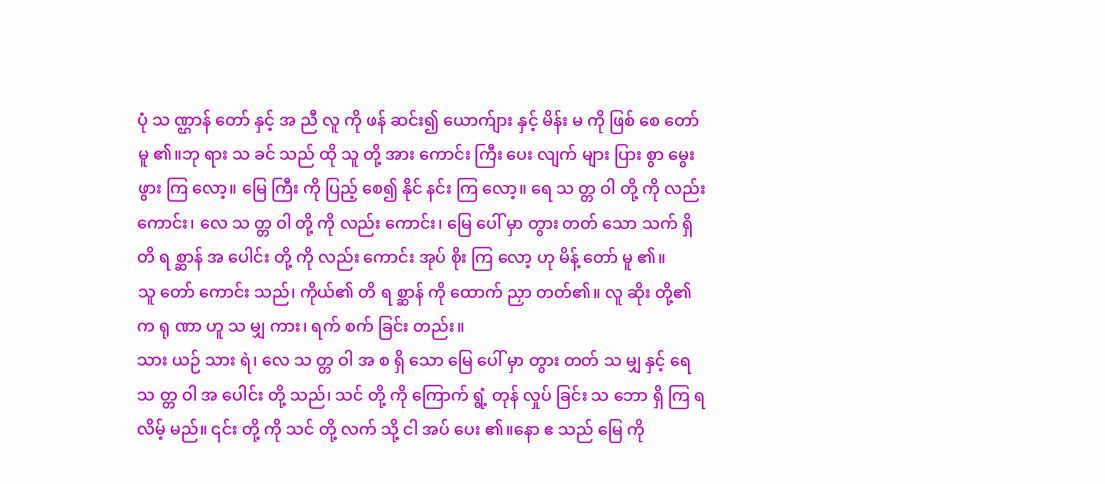ပုံ သ ဏ္ဌာန် တော် နှင့် အ ညီ လူ ကို ဖန် ဆင်း၍ ယောက်ျား နှင့် မိန်း မ ကို ဖြစ် စေ တော် မူ ၏။ဘု ရား သ ခင် သည် ထို သူ တို့ အား ကောင်း ကြီး ပေး လျက် များ ပြား စွာ မွေး ဖွား ကြ လော့။ မြေ ကြီး ကို ပြည့် စေ၍ နိုင် နင်း ကြ လော့။ ရေ သ တ္တ ဝါ တို့ ကို လည်း ကောင်း၊ လေ သ တ္တ ဝါ တို့ ကို လည်း ကောင်း၊ မြေ ပေါ် မှာ တွား တတ် သော သက် ရှိ တိ ရ စ္ဆာန် အ ပေါင်း တို့ ကို လည်း ကောင်း အုပ် စိုး ကြ လော့ ဟု မိန့် တော် မူ ၏။
သူ တော် ကောင်း သည်၊ ကိုယ်၏ တိ ရ စ္ဆာန် ကို ထောက် ညှာ တတ်၏။ လူ ဆိုး တို့၏ က ရု ဏာ ဟူ သ မျှ ကား၊ ရက် စက် ခြင်း တည်း။
သား ယဉ် သား ရဲ၊ လေ သ တ္တ ဝါ အ စ ရှိ သော မြေ ပေါ် မှာ တွား တတ် သ မျှ နှင့် ရေ သ တ္တ ဝါ အ ပေါင်း တို့ သည်၊ သင် တို့ ကို ကြောက် ရွံ့ တုန် လှုပ် ခြင်း သ ဘော ရှိ ကြ ရ လိမ့် မည်။ ၎င်း တို့ ကို သင် တို့ လက် သို့ ငါ အပ် ပေး ၏။နော ဧ သည် မြေ ကို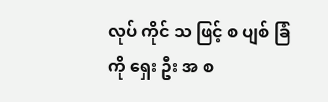လုပ် ကိုင် သ ဖြင့် စ ပျစ် ခြံ ကို ရှေး ဦး အ စ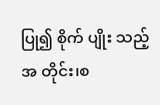ပြု၍ စိုက် ပျိုး သည့် အ တိုင်း၊စ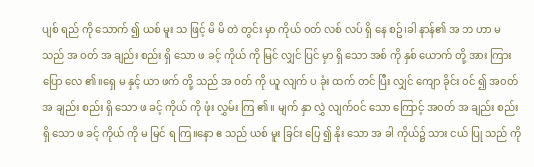ပျစ် ရည် ကို သောက် ၍ ယစ် မူး သ ဖြင့် မိ မိ တဲ တွင်း မှာ ကိုယ် ၀တ် လစ် လပ် ရှိ နေ စဥ်၊ခါ နာန်၏ အ ဘ ဟာ မ သည် အ ဝတ် အ ချည်း စည်း ရှိ သော ဖ ခင့် ကိုယ် ကို မြင် လျှင် ပြင် မှာ ရှိ သော အစ် ကို နှစ် ယောက် တို့ အား ကြား ပြော လေ ၏။ရှေ မ နှင့် ယာ ဖက် တို့ သည် အ ဝတ် ကို ယူ လျက် ပ ခုံး ထက် တင် ပြီး လျှင် ကျော ခိုင်း ၀င် ၍ အ၀တ် အ ချည်း စည်း ရှိ သော ဖ ခင့် ကိုယ် ကို ဖုံး လွှမ်း ကြ ၏။ မျက် နှာ လွှဲ လျက်၀င် သော ကြောင့် အ၀တ် အ ချည်း စည်း ရှိ သော ဖ ခင့် ကိုယ် ကို မ မြင် ရ ကြ။နော ဧ သည် ယစ် မူး ခြင်း ပြေ ၍ နိုး သော အ ခါ ကိုယ်၌ သား ငယ် ပြု သည် ကို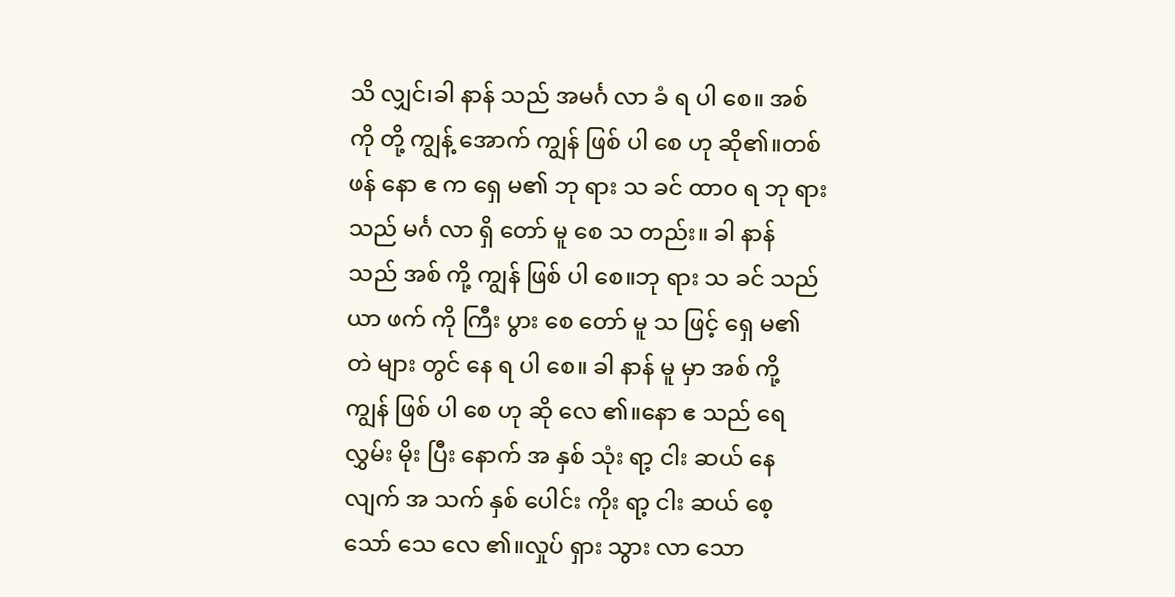သိ လျှင်၊ခါ နာန် သည် အမင်္ဂ လာ ခံ ရ ပါ စေ။ အစ် ကို တို့ ကျွန့် အောက် ကျွန် ဖြစ် ပါ စေ ဟု ဆို၏။တစ် ဖန် နော ဧ က ရှေ မ၏ ဘု ရား သ ခင် ထာ၀ ရ ဘု ရား သည် မင်္ဂ လာ ရှိ တော် မူ စေ သ တည်း။ ခါ နာန် သည် အစ် ကို့ ကျွန် ဖြစ် ပါ စေ။ဘု ရား သ ခင် သည် ယာ ဖက် ကို ကြီး ပွား စေ တော် မူ သ ဖြင့် ရှေ မ၏ တဲ များ တွင် နေ ရ ပါ စေ။ ခါ နာန် မူ မှာ အစ် ကို့ ကျွန် ဖြစ် ပါ စေ ဟု ဆို လေ ၏။နော ဧ သည် ရေ လွှမ်း မိုး ပြီး နောက် အ နှစ် သုံး ရာ့ ငါး ဆယ် နေ လျက် အ သက် နှစ် ပေါင်း ကိုး ရာ့ ငါး ဆယ် စေ့ သော် သေ လေ ၏။လှုပ် ရှား သွား လာ သော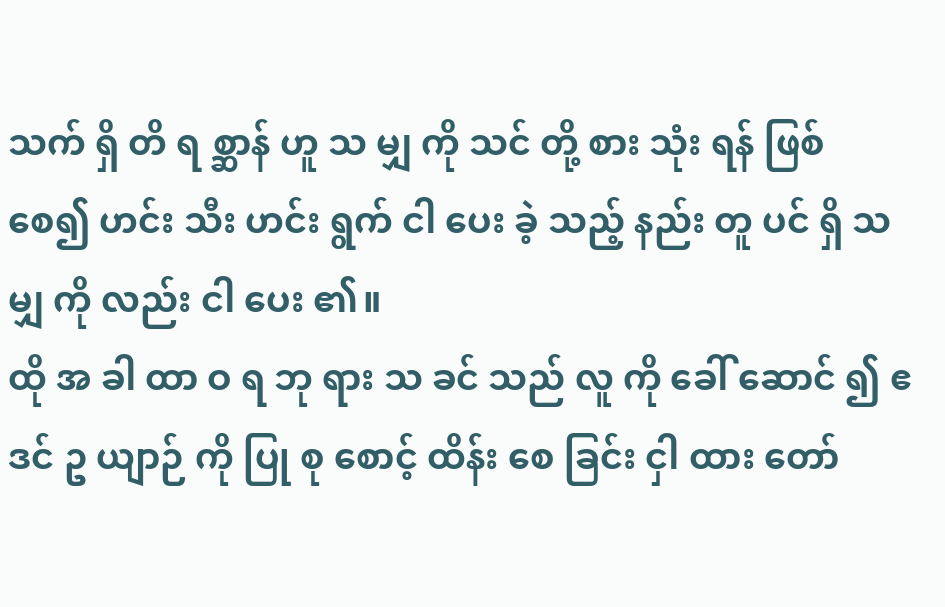သက် ရှိ တိ ရ စ္ဆာန် ဟူ သ မျှ ကို သင် တို့ စား သုံး ရန် ဖြစ် စေ၍ ဟင်း သီး ဟင်း ရွက် ငါ ပေး ခဲ့ သည့် နည်း တူ ပင် ရှိ သ မျှ ကို လည်း ငါ ပေး ၏။
ထို အ ခါ ထာ ဝ ရ ဘု ရား သ ခင် သည် လူ ကို ခေါ် ဆောင် ၍ ဧ ဒင် ဥ ယျာဉ် ကို ပြု စု စောင့် ထိန်း စေ ခြင်း ငှါ ထား တော်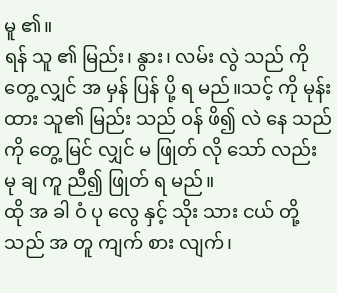မူ ၏။
ရန် သူ ၏ မြည်း၊ နွား၊ လမ်း လွဲ သည် ကို တွေ့ လျှင် အ မှန် ပြန် ပို့ ရ မည်။သင့် ကို မုန်း ထား သူ၏ မြည်း သည် ဝန် ဖိ၍ လဲ နေ သည် ကို တွေ့ မြင် လျှင် မ ဖြုတ် လို သော် လည်း မု ချ ကူ ညီ၍ ဖြုတ် ရ မည်။
ထို အ ခါ ဝံ ပု လွေ နှင့် သိုး သား ငယ် တို့ သည် အ တူ ကျက် စား လျက်၊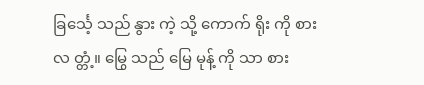ခြင်္သေ့ သည် နွား ကဲ့ သို့ ကောက် ရိုး ကို စား လ တ္တံ့။ မြွေ သည် မြေ မုန့် ကို သာ စား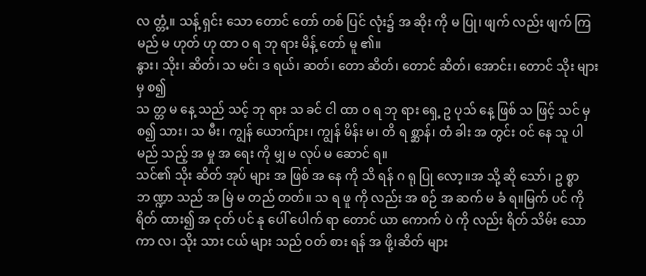လ တ္တံ့။ သန့် ရှင်း သော တောင် တော် တစ် ပြင် လုံး၌ အ ဆိုး ကို မ ပြု၊ ဖျက် လည်း ဖျက် ကြ မည် မ ဟုတ် ဟု ထာ ဝ ရ ဘု ရား မိန့် တော် မူ ၏။
နွား၊ သိုး၊ ဆိတ်၊ သ မင်၊ ဒ ရယ်၊ ဆတ်၊ တော ဆိတ်၊ တောင် ဆိတ်၊ အောင်း၊ တောင် သိုး များ မှ စ၍
သ တ္တ မ နေ့ သည် သင့် ဘု ရား သ ခင် ငါ ထာ ဝ ရ ဘု ရား ရှေ့ ဥ ပုသ် နေ့ ဖြစ် သ ဖြင့် သင် မှ စ၍ သား၊ သ မီး၊ ကျွန် ယောက်ျား၊ ကျွန် မိန်း မ၊ တိ ရ စ္ဆာန်၊ တံ ခါး အ တွင်း ဝင် နေ သူ ပါ မည် သည့် အ မှု အ ရေး ကို မျှ မ လုပ် မ ဆောင် ရ။
သင်၏ သိုး ဆိတ် အုပ် များ အ ဖြစ် အ နေ ကို သိ ရန် ဂ ရု ပြု လော့။အ သို့ ဆို သော်၊ ဥ စ္စာ ဘ ဏ္ဍာ သည် အ မြဲ မ တည် တတ်။ သ ရ ဖူ ကို လည်း အ စဉ် အ ဆက် မ ခံ ရ။မြက် ပင် ကို ရိတ် ထား၍ အ ငုတ် ပင် နု ပေါ် ပေါက် ရာ တောင် ယာ ကောက် ပဲ ကို လည်း ရိတ် သိမ်း သော ကာ လ၊ သိုး သား ငယ် များ သည် ဝတ် စား ရန် အ ဖို့၊ဆိတ် များ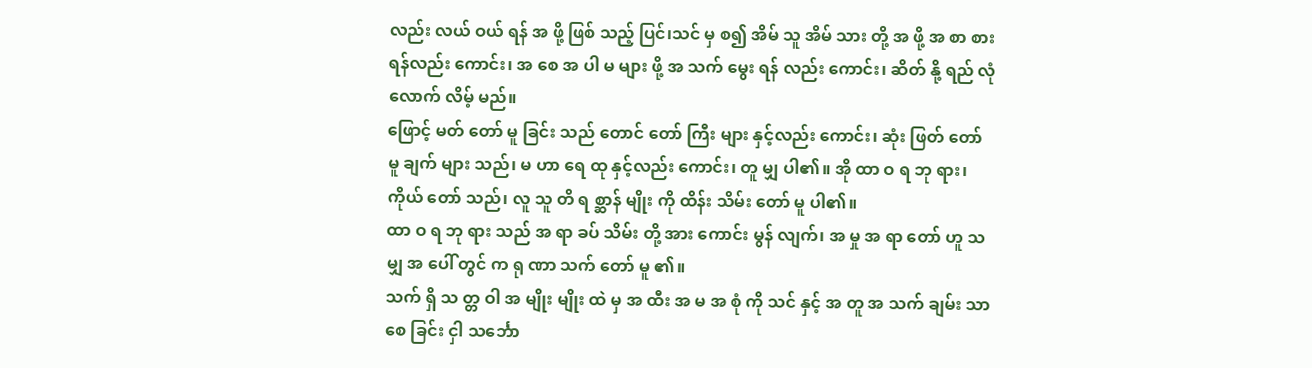လည်း လယ် ဝယ် ရန် အ ဖို့ ဖြစ် သည့် ပြင်၊သင် မှ စ၍ အိမ် သူ အိမ် သား တို့ အ ဖို့ အ စာ စား ရန်လည်း ကောင်း၊ အ စေ အ ပါ မ များ ဖို့ အ သက် မွေး ရန် လည်း ကောင်း၊ ဆိတ် နို့ ရည် လုံ လောက် လိမ့် မည်။
ဖြောင့် မတ် တော် မူ ခြင်း သည် တောင် တော် ကြီး များ နှင့်လည်း ကောင်း၊ ဆုံး ဖြတ် တော် မူ ချက် များ သည်၊ မ ဟာ ရေ ထု နှင့်လည်း ကောင်း၊ တူ မျှ ပါ၏။ အို ထာ ဝ ရ ဘု ရား၊ ကိုယ် တော် သည်၊ လူ သူ တိ ရ စ္ဆာန် မျိုး ကို ထိန်း သိမ်း တော် မူ ပါ၏။
ထာ ဝ ရ ဘု ရား သည် အ ရာ ခပ် သိမ်း တို့ အား ကောင်း မွန် လျက်၊ အ မှု အ ရာ တော် ဟူ သ မျှ အ ပေါ် တွင် က ရု ဏာ သက် တော် မူ ၏။
သက် ရှိ သ တ္တ ဝါ အ မျိုး မျိုး ထဲ မှ အ ထီး အ မ အ စုံ ကို သင် နှင့် အ တူ အ သက် ချမ်း သာ စေ ခြင်း ငှါ သင်္ဘော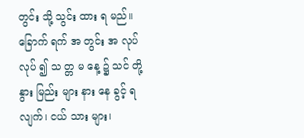တွင်း သို့ သွင်း ထား ရ မည်။
ခြောက် ရက် အ တွင်း အ လုပ် လုပ် ၍ သ တ္တ မ နေ့ ၌ သင် တို့ နွား မြည်း များ နား နေ ခွင့် ရ လျက်၊ ငယ် သား များ၊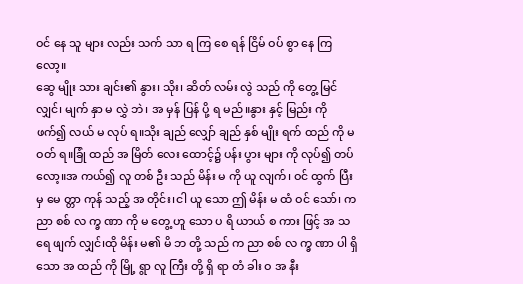ဝင် နေ သူ များ လည်း သက် သာ ရ ကြ စေ ရန် ငြိမ် ဝပ် စွာ နေ ကြ လော့။
ဆွေ မျိုး သား ချင်း၏ နွား၊ သိုး၊ ဆိတ် လမ်း လွဲ သည် ကို တွေ့ မြင် လျှင်၊ မျက် နှာ မ လွှဲ ဘဲ၊ အ မှန် ပြန် ပို့ ရ မည်။နွား နှင့် မြည်း ကို ဖက်၍ လယ် မ လုပ် ရ။သိုး ချည် လျှော် ချည် နှစ် မျိုး ရက် ထည် ကို မ ဝတ် ရ။ခြုံ ထည် အ မြိတ် လေး ထောင့်၌ ပန်း ပွား များ ကို လုပ်၍ တပ် လော့။အ ကယ်၍ လူ တစ် ဦး သည် မိန်း မ ကို ယူ လျက်၊ ဝင် ထွက် ပြီး မှ မေ တ္တာ ကုန် သည့် အ တိုင်း၊ငါ ယူ သော ဤ မိန်း မ ထံ ဝင် သော်၊ က ညာ စစ် လ က္ခ ဏာ ကို မ တွေ့ ဟူ သော ပ ရိ ယာယ် စ ကား ဖြင့် အ သ ရေ ဖျက် လျှင်၊ထို မိန်း မ၏ မိ ဘ တို့ သည် က ညာ စစ် လ က္ခ ဏာ ပါ ရှိ သော အ ထည် ကို မြို့ ရွာ လူ ကြီး တို့ ရှိ ရာ တံ ခါး ဝ အ နီး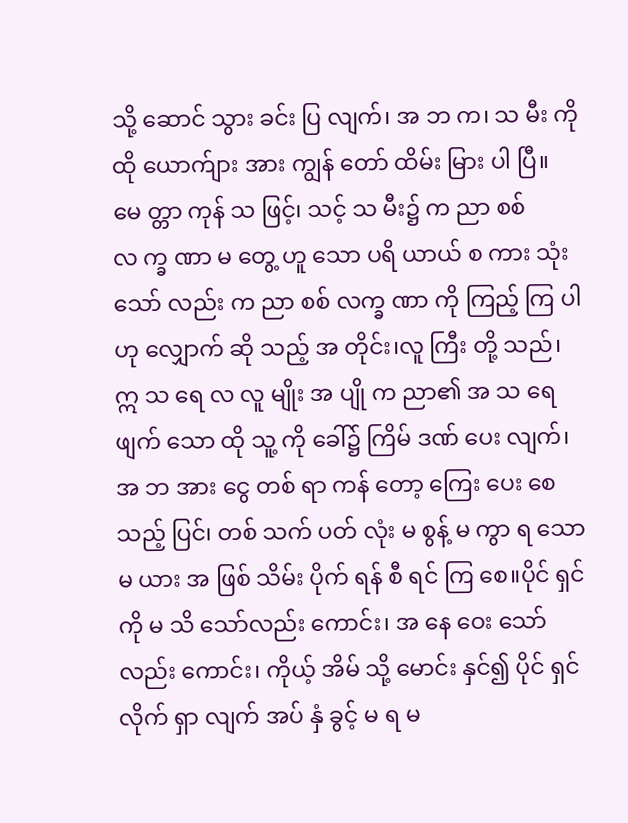သို့ ဆောင် သွား ခင်း ပြ လျက်၊ အ ဘ က၊ သ မီး ကို ထို ယောက်ျား အား ကျွန် တော် ထိမ်း မြား ပါ ပြီ။ မေ တ္တာ ကုန် သ ဖြင့်၊ သင့် သ မီး၌ က ညာ စစ် လ က္ခ ဏာ မ တွေ့ ဟူ သော ပရိ ယာယ် စ ကား သုံး သော် လည်း က ညာ စစ် လက္ခ ဏာ ကို ကြည့် ကြ ပါ ဟု လျှောက် ဆို သည့် အ တိုင်း၊လူ ကြီး တို့ သည်၊ ဣ သ ရေ လ လူ မျိုး အ ပျို က ညာ၏ အ သ ရေ ဖျက် သော ထို သူ့ ကို ခေါ်၌ ကြိမ် ဒဏ် ပေး လျက်၊ အ ဘ အား ငွေ တစ် ရာ ကန် တော့ ကြေး ပေး စေ သည့် ပြင်၊ တစ် သက် ပတ် လုံး မ စွန့် မ ကွာ ရ သော မ ယား အ ဖြစ် သိမ်း ပိုက် ရန် စီ ရင် ကြ စေ။ပိုင် ရှင် ကို မ သိ သော်လည်း ကောင်း၊ အ နေ ဝေး သော်လည်း ကောင်း၊ ကိုယ့် အိမ် သို့ မောင်း နှင်၍ ပိုင် ရှင် လိုက် ရှာ လျက် အပ် နှံ ခွင့် မ ရ မ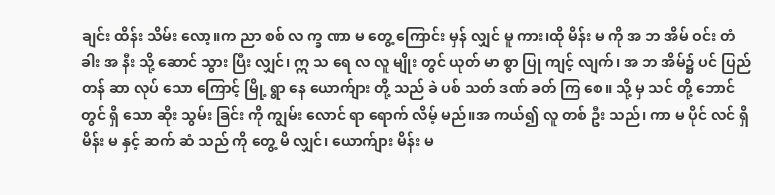ချင်း ထိန်း သိမ်း လော့။က ညာ စစ် လ က္ခ ဏာ မ တွေ့ ကြောင်း မှန် လျှင် မူ ကား၊ထို မိန်း မ ကို အ ဘ အိမ် ဝင်း တံ ခါး အ နီး သို့ ဆောင် သွား ပြီး လျှင်၊ ဣ သ ရေ လ လူ မျိုး တွင် ယုတ် မာ စွာ ပြု ကျင့် လျက်၊ အ ဘ အိမ်၌ ပင် ပြည် တန် ဆာ လုပ် သော ကြောင့် မြို့ ရွာ နေ ယောက်ျား တို့ သည် ခဲ ပစ် သတ် ဒဏ် ခတ် ကြ စေ။ သို့ မှ သင် တို့ ဘောင် တွင် ရှိ သော ဆိုး သွမ်း ခြင်း ကို ကျွမ်း လောင် ရာ ရောက် လိမ့် မည်။အ ကယ်၍ လူ တစ် ဦး သည်၊ ကာ မ ပိုင် လင် ရှိ မိန်း မ နှင့် ဆက် ဆံ သည် ကို တွေ့ မိ လျှင်၊ ယောက်ျား မိန်း မ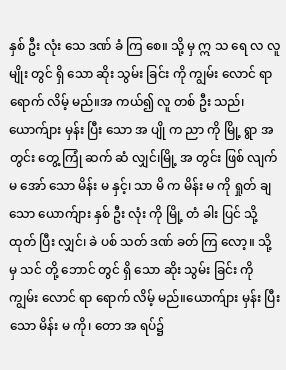နှစ် ဦး လုံး သေ ဒဏ် ခံ ကြ စေ။ သို့ မှ ဣ သ ရေ လ လူ မျိုး တွင် ရှိ သော ဆိုး သွမ်း ခြင်း ကို ကျွမ်း လောင် ရာ ရောက် လိမ့် မည်။အ ကယ်၍ လူ တစ် ဦး သည်၊ ယောက်ျား မှန်း ပြီး သော အ ပျို က ညာ ကို မြို့ ရွာ အ တွင်း တွေ့ ကြုံ ဆက် ဆံ လျှင်၊မြို့ အ တွင်း ဖြစ် လျက် မ အော် သော မိန်း မ နှင့်၊ သာ မိ က မိန်း မ ကို ရှုတ် ချ သော ယောက်ျား နှစ် ဦး လုံး ကို မြို့ တံ ခါး ပြင် သို့ ထုတ် ပြီး လျှင်၊ ခဲ ပစ် သတ် ဒဏ် ခတ် ကြ လော့။ သို့ မှ သင် တို့ ဘောင် တွင် ရှိ သော ဆိုး သွမ်း ခြင်း ကို ကျွမ်း လောင် ရာ ရောက် လိမ့် မည်။ယောက်ျား မှန်း ပြီး သော မိန်း မ ကို၊ တော အ ရပ်၌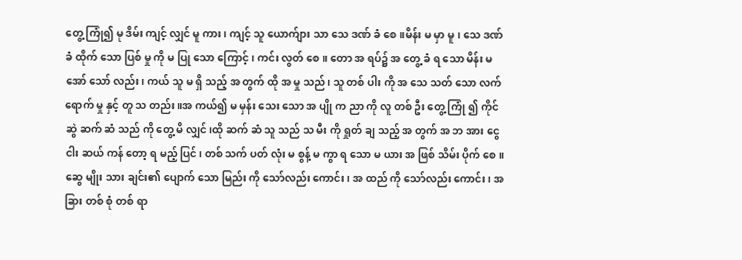တွေ့ ကြုံ၍ မု ဒိမ်း ကျင့် လျှင် မူ ကား၊ ကျင့် သူ ယောက်ျား သာ သေ ဒဏ် ခံ စေ။မိန်း မ မှာ မူ၊ သေ ဒဏ် ခံ ထိုက် သော ပြစ် မှု ကို မ ပြု သော ကြောင့်၊ ကင်း လွတ် စေ။ တော အ ရပ်၌ အ တွေ့ ခံ ရ သော မိန်း မ အော် သော် လည်း၊ ကယ် သူ မ ရှိ သည့် အ တွက် ထို အ မှု သည်၊ သူ တစ် ပါး ကို အ သေ သတ် သော လက် ရောက် မှု နှင့် တူ သ တည်း။အ ကယ်၍ မ မှန်း သေး သော အ ပျို က ညာ ကို လူ တစ် ဦး တွေ့ ကြုံ ၍ ကိုင် ဆွဲ ဆက် ဆံ သည် ကို တွေ့ မိ လျှင်၊ထို ဆက် ဆံ သူ သည် သ မီး ကို ရှုတ် ချ သည့် အ တွက် အ ဘ အား ငွေ ငါး ဆယ် ကန် တော့ ရ မည့် ပြင်၊ တစ် သက် ပတ် လုံး မ စွန့် မ ကွာ ရ သော မ ယား အ ဖြစ် သိမ်း ပိုက် စေ။ဆွေ မျိုး သား ချင်း၏ ပျောက် သော မြည်း ကို သော်လည်း ကောင်း၊ အ ထည် ကို သော်လည်း ကောင်း၊ အ ခြား တစ် စုံ တစ် ရာ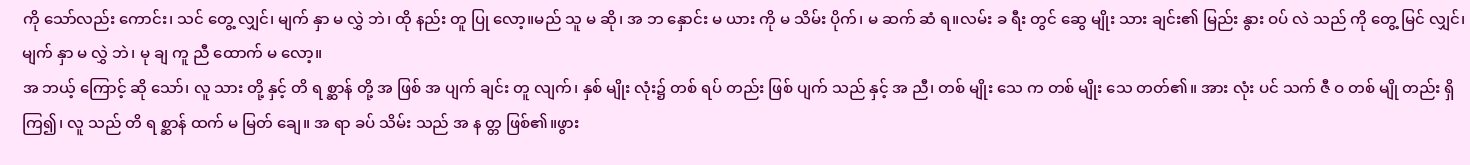ကို သော်လည်း ကောင်း၊ သင် တွေ့ လျှင်၊ မျက် နှာ မ လွှဲ ဘဲ၊ ထို နည်း တူ ပြု လော့။မည် သူ မ ဆို၊ အ ဘ နှောင်း မ ယား ကို မ သိမ်း ပိုက်၊ မ ဆက် ဆံ ရ။လမ်း ခ ရီး တွင် ဆွေ မျိုး သား ချင်း၏ မြည်း နွား ဝပ် လဲ သည် ကို တွေ့ မြင် လျှင်၊ မျက် နှာ မ လွှဲ ဘဲ၊ မု ချ ကူ ညီ ထောက် မ လော့။
အ ဘယ့် ကြောင့် ဆို သော်၊ လူ သား တို့ နှင့် တိ ရ စ္ဆာန် တို့ အ ဖြစ် အ ပျက် ချင်း တူ လျက်၊ နှစ် မျိုး လုံး၌ တစ် ရပ် တည်း ဖြစ် ပျက် သည် နှင့် အ ညီ၊ တစ် မျိုး သေ က တစ် မျိုး သေ တတ်၏။ အား လုံး ပင် သက် ဇီ ဝ တစ် မျို တည်း ရှိ ကြ၍၊ လူ သည် တိ ရ စ္ဆာန် ထက် မ မြတ် ချေ။ အ ရာ ခပ် သိမ်း သည် အ န တ္တ ဖြစ်၏။ဖွား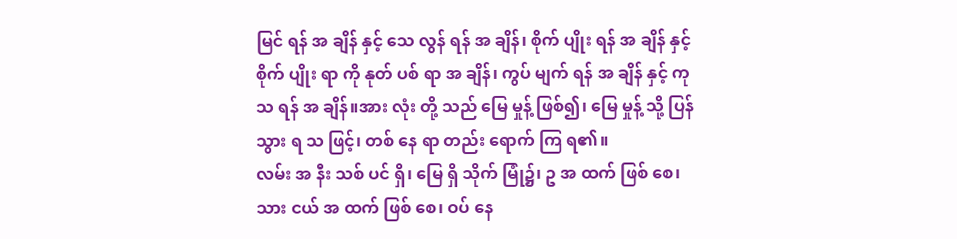မြင် ရန် အ ချိန် နှင့် သေ လွန် ရန် အ ချိန်၊ စိုက် ပျိုး ရန် အ ချိန် နှင့် စိုက် ပျိုး ရာ ကို နုတ် ပစ် ရာ အ ချိန်၊ ကွပ် မျက် ရန် အ ချိန် နှင့် ကု သ ရန် အ ချိန်။အား လုံး တို့ သည် မြေ မှုန့် ဖြစ်၍၊ မြေ မှုန့် သို့ ပြန် သွား ရ သ ဖြင့်၊ တစ် နေ ရာ တည်း ရောက် ကြ ရ၏။
လမ်း အ နီး သစ် ပင် ရှိ၊ မြေ ရှိ သိုက် မြုံ၌၊ ဥ အ ထက် ဖြစ် စေ၊ သား ငယ် အ ထက် ဖြစ် စေ၊ ဝပ် နေ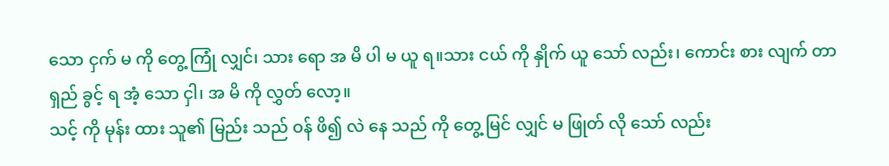သော ငှက် မ ကို တွေ့ ကြုံ လျှင်၊ သား ရော အ မိ ပါ မ ယူ ရ။သား ငယ် ကို နှိုက် ယူ သော် လည်း၊ ကောင်း စား လျက် တာ ရှည် ခွင့် ရ အံ့ သော ငှါ၊ အ မိ ကို လွှတ် လော့။
သင့် ကို မုန်း ထား သူ၏ မြည်း သည် ဝန် ဖိ၍ လဲ နေ သည် ကို တွေ့ မြင် လျှင် မ ဖြုတ် လို သော် လည်း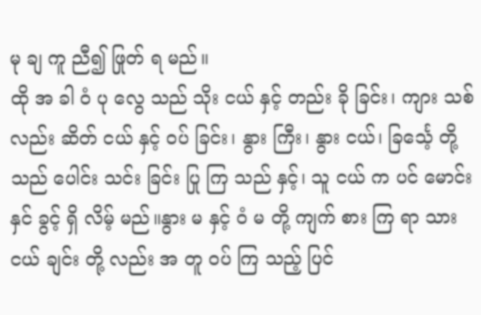မု ချ ကူ ညီ၍ ဖြုတ် ရ မည်။
ထို အ ခါ ဝံ ပု လွေ သည် သိုး ငယ် နှင့် တည်း ခို ခြင်း၊ ကျား သစ် လည်း ဆိတ် ငယ် နှင့် ဝပ် ခြင်း၊ နွား ကြီး၊ နွား ငယ်၊ ခြင်္သေ့ တို့ သည် ပေါင်း သင်း ခြင်း ပြု ကြ သည် နှင့်၊ သူ ငယ် က ပင် မောင်း နှင် ခွင့် ရှိ လိမ့် မည်။နွား မ နှင့် ဝံ မ တို့ ကျက် စား ကြ ရာ သား ငယ် ချင်း တို့ လည်း အ တူ ဝပ် ကြ သည့် ပြင်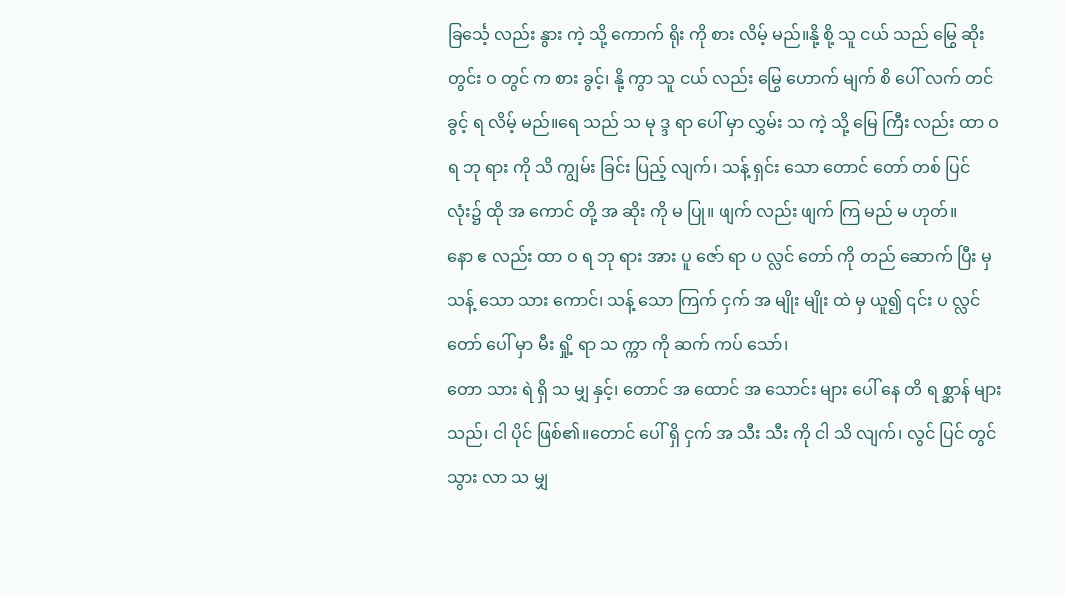ခြင်္သေ့ လည်း နွား ကဲ့ သို့ ကောက် ရိုး ကို စား လိမ့် မည်။နို့ စို့ သူ ငယ် သည် မြွေ ဆိုး တွင်း ဝ တွင် က စား ခွင့်၊ နို့ ကွာ သူ ငယ် လည်း မြွေ ဟောက် မျက် စိ ပေါ် လက် တင် ခွင့် ရ လိမ့် မည်။ရေ သည် သ မု ဒ္ဒ ရာ ပေါ် မှာ လွှမ်း သ ကဲ့ သို့ မြေ ကြီး လည်း ထာ ဝ ရ ဘု ရား ကို သိ ကျွမ်း ခြင်း ပြည့် လျက်၊ သန့် ရှင်း သော တောင် တော် တစ် ပြင် လုံး၌ ထို အ ကောင် တို့ အ ဆိုး ကို မ ပြု။ ဖျက် လည်း ဖျက် ကြ မည် မ ဟုတ်။
နော ဧ လည်း ထာ ဝ ရ ဘု ရား အား ပူ ဇော် ရာ ပ လ္လင် တော် ကို တည် ဆောက် ပြီး မှ သန့် သော သား ကောင်၊ သန့် သော ကြက် ငှက် အ မျိုး မျိုး ထဲ မှ ယူ၍ ၎င်း ပ လ္လင် တော် ပေါ် မှာ မီး ရှို့ ရာ သ က္ကာ ကို ဆက် ကပ် သော်၊
တော သား ရဲ ရှိ သ မျှ နှင့်၊ တောင် အ ထောင် အ သောင်း များ ပေါ် နေ တိ ရ စ္ဆာန် များ သည်၊ ငါ ပိုင် ဖြစ်၏။တောင် ပေါ် ရှိ ငှက် အ သီး သီး ကို ငါ သိ လျက်၊ လွင် ပြင် တွင် သွား လာ သ မျှ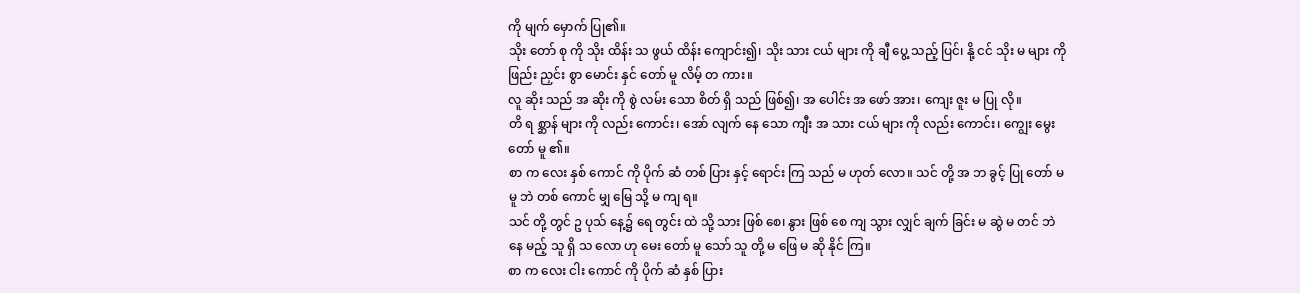ကို မျက် မှောက် ပြု၏။
သိုး တော် စု ကို သိုး ထိန်း သ ဖွယ် ထိန်း ကျောင်း၍၊ သိုး သား ငယ် များ ကို ချီ ပွေ့ သည့် ပြင်၊ နို့ ငင် သိုး မ များ ကို ဖြည်း ညှင်း စွာ မောင်း နှင် တော် မူ လိမ့် တ ကား။
လူ ဆိုး သည် အ ဆိုး ကို စွဲ လမ်း သော စိတ် ရှိ သည် ဖြစ်၍၊ အ ပေါင်း အ ဖော် အား၊ ကျေး ဇူး မ ပြု လို။
တိ ရ စ္ဆာန် များ ကို လည်း ကောင်း၊ အော် လျက် နေ သော ကျီး အ သား ငယ် များ ကို လည်း ကောင်း၊ ကျွေး မွေး တော် မူ ၏။
စာ က လေး နှစ် ကောင် ကို ပိုက် ဆံ တစ် ပြား နှင့် ရောင်း ကြ သည် မ ဟုတ် လော။ သင် တို့ အ ဘ ခွင့် ပြု တော် မ မူ ဘဲ တစ် ကောင် မျှ မြေ သို့ မ ကျ ရ။
သင် တို့ တွင် ဥ ပုသ် နေ့၌ ရေ တွင်း ထဲ သို့ သား ဖြစ် စေ၊ နွား ဖြစ် စေ ကျ သွား လျှင် ချက် ခြင်း မ ဆွဲ မ တင် ဘဲ နေ မည့် သူ ရှိ သ လော ဟု မေး တော် မူ သော် သူ တို့ မ ဖြေ မ ဆို နိုင် ကြ။
စာ က လေး ငါး ကောင် ကို ပိုက် ဆံ နှစ် ပြား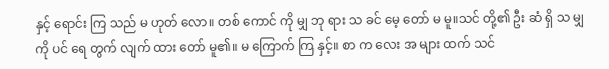နှင့် ရောင်း ကြ သည် မ ဟုတ် လော။ တစ် ကောင် ကို မျှ ဘု ရား သ ခင် မေ့ တော် မ မူ။သင် တို့၏ ဦး ဆံ ရှိ သ မျှ ကို ပင် ရေ တွက် လျက် ထား တော် မူ၏။ မ ကြောက် ကြ နှင့်။ စာ က လေး အ များ ထက် သင်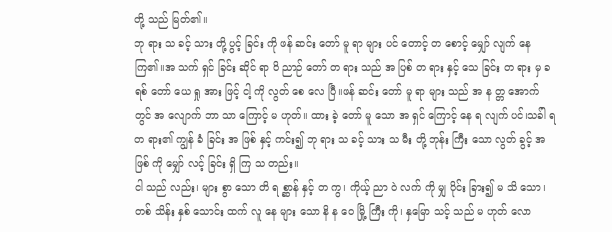တို့ သည် မြတ်၏။
ဘု ရား သ ခင့် သား တို့ ပွင့် ခြင်း ကို ဖန် ဆင်း တော် မူ ရာ များ ပင် တောင့် တ စောင့် မျှော် လျက် နေ ကြ၏။အ သက် ရှင် ခြင်း ဆိုင် ရာ ဝိ ညာဉ် တော် တ ရား သည် အ ပြစ် တ ရား နှင့် သေ ခြင်း တ ရား မှ ခ ရစ် တော် ယေ ရှု အား ဖြင့် ငါ့ ကို လွတ် စေ လေ ပြီ။ဖန် ဆင်း တော် မူ ရာ များ သည် အ န တ္တ အောက် တွင် အ လျောက် ဘာ သာ ကြောင့် မ ဟုတ်။ ထား ခဲ့ တော် မူ သော အ ရှင် ကြောင့် နေ ရ လျက် ပင်၊သခ်ါ ရ တ ရား၏ ကျွန် ခံ ခြင်း အ ဖြစ် နှင့် ကင်း၍ ဘု ရား သ ခင့် သား သ မီး တို့ ဘုန်း ကြီး သော လွတ် ခွင့် အ ဖြစ် ကို မျှော် လင့် ခြင်း ရှိ ကြ သ တည်း။
ငါ သည် လည်း၊ များ စွာ သော တိ ရ စ္ဆာန် နှင့် တ ကွ၊ ကိုယ့် ညာ ဝဲ လက် ကို မျှ ပိုင်း ခြား၍ မ သိ သော၊ တစ် သိန်း နှစ် သောင်း ထက် လူ နေ များ သော နိ န ဝေ မြို့ ကြီး ကို၊ နှမြော သင့် သည် မ ဟုတ် လော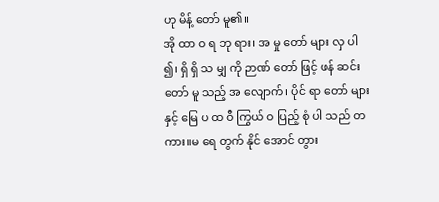ဟု မိန့် တော် မူ၏။
အို ထာ ဝ ရ ဘု ရား၊ အ မှု တော် များ လှ ပါ ၍၊ ရှိ ရှိ သ မျှ ကို ဉာဏ် တော် ဖြင့် ဖန် ဆင်း တော် မူ သည့် အ လျောက်၊ ပိုင် ရာ တော် များ နှင့် မြေ ပ ထ ဝီ ကြွယ် ဝ ပြည့် စုံ ပါ သည် တ ကား။မ ရေ တွက် နိုင် အောင် တွား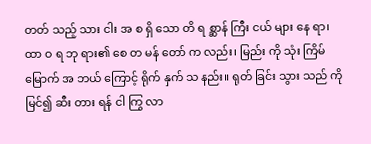တတ် သည့် သား ငါး အ စ ရှိ သော တိ ရ စ္ဆာန် ကြီး ငယ် များ နေ ရာ၊
ထာ ဝ ရ ဘု ရား၏ စေ တ မန် တော် က လည်း၊ မြည်း ကို သုံး ကြိမ် မြောက် အ ဘယ် ကြောင့် ရိုက် နှက် သ နည်း။ ရုတ် ခြင်း သွား သည် ကို မြင်၍ ဆီး တား ရန် ငါ ကြွ လာ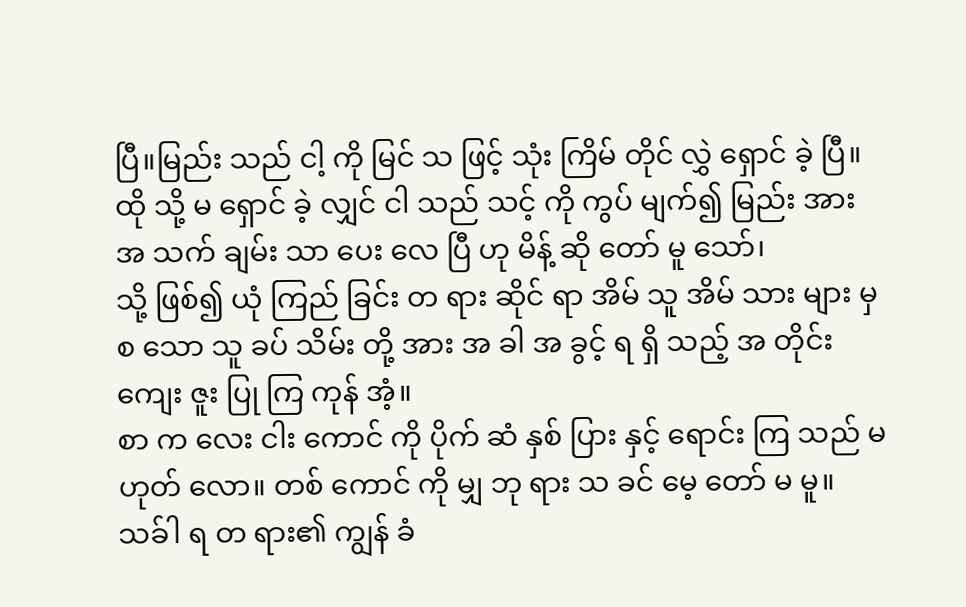ပြီ။မြည်း သည် ငါ့ ကို မြင် သ ဖြင့် သုံး ကြိမ် တိုင် လွှဲ ရှောင် ခဲ့ ပြီ။ ထို သို့ မ ရှောင် ခဲ့ လျှင် ငါ သည် သင့် ကို ကွပ် မျက်၍ မြည်း အား အ သက် ချမ်း သာ ပေး လေ ပြီ ဟု မိန့် ဆို တော် မူ သော်၊
သို့ ဖြစ်၍ ယုံ ကြည် ခြင်း တ ရား ဆိုင် ရာ အိမ် သူ အိမ် သား များ မှ စ သော သူ ခပ် သိမ်း တို့ အား အ ခါ အ ခွင့် ရ ရှိ သည့် အ တိုင်း ကျေး ဇူး ပြု ကြ ကုန် အံ့။
စာ က လေး ငါး ကောင် ကို ပိုက် ဆံ နှစ် ပြား နှင့် ရောင်း ကြ သည် မ ဟုတ် လော။ တစ် ကောင် ကို မျှ ဘု ရား သ ခင် မေ့ တော် မ မူ။
သခ်ါ ရ တ ရား၏ ကျွန် ခံ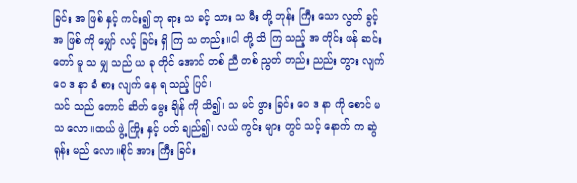ခြင်း အ ဖြစ် နှင့် ကင်း၍ ဘု ရား သ ခင့် သား သ မီး တို့ ဘုန်း ကြီး သော လွတ် ခွင့် အ ဖြစ် ကို မျှော် လင့် ခြင်း ရှိ ကြ သ တည်း။ငါ တို့ သိ ကြ သည့် အ တိုင်း ဖန် ဆင်း တော် မူ သ မျှ သည် ယ ခု တိုင် အောင် တစ် ညီ တစ် ညွတ် တည်း ညည်း တွား လျက် ဝေ ဒ နာ ခံ စား လျက် နေ ရ သည့် ပြင်၊
သင် သည် တောင် ဆိတ် မွေး ချိန် ကို သိ၍၊ သ မင် ဖွား ခြင်း ဝေ ဒ နာ ကို စောင် မ သ လော။ထယ် ဖွဲ့ ကြိုး နှင့် ပတ် ချည်၍၊ လယ် ကွင်း များ တွင် သင့် နောက် က ဆွဲ ရုန်း မည် လော။စိုင် အား ကြီး ခြင်း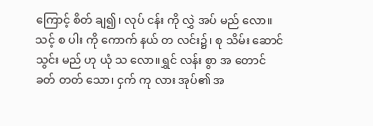ကြောင့် စိတ် ချ၍၊ လုပ် ငန်း ကို လွှဲ အပ် မည် လော။သင့် စ ပါး ကို ကောက် နယ် တ လင်း၌၊ စု သိမ်း ဆောင် သွင်း မည် ဟု ယုံ သ လော။ရွှင် လန်း စွာ အ တောင် ခတ် တတ် သော၊ ငှက် ကု လား အုပ်၏ အ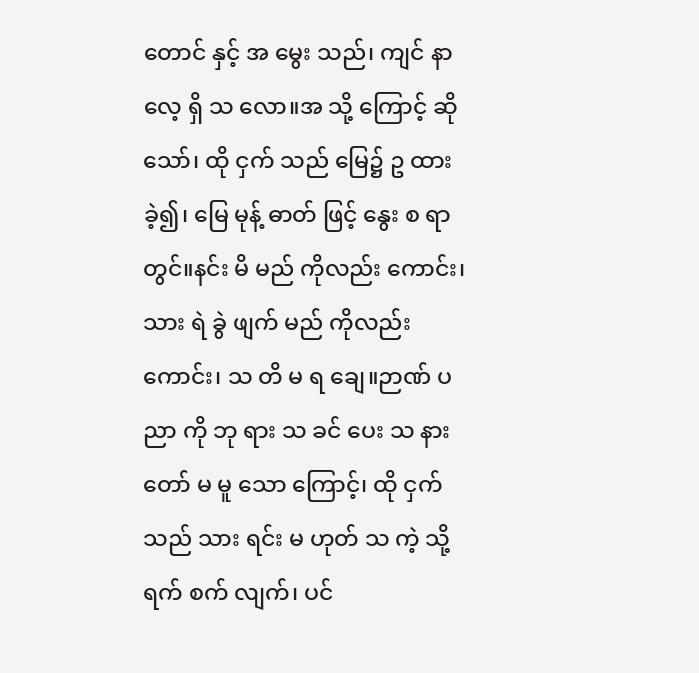တောင် နှင့် အ မွေး သည်၊ ကျင် နာ လေ့ ရှိ သ လော။အ သို့ ကြောင့် ဆို သော်၊ ထို ငှက် သည် မြေ၌ ဥ ထား ခဲ့၍၊ မြေ မုန့် ဓာတ် ဖြင့် နွေး စ ရာ တွင်။နင်း မိ မည် ကိုလည်း ကောင်း၊ သား ရဲ ခွဲ ဖျက် မည် ကိုလည်း ကောင်း၊ သ တိ မ ရ ချေ။ဉာဏ် ပ ညာ ကို ဘု ရား သ ခင် ပေး သ နား တော် မ မူ သော ကြောင့်၊ ထို ငှက် သည် သား ရင်း မ ဟုတ် သ ကဲ့ သို့ ရက် စက် လျက်၊ ပင်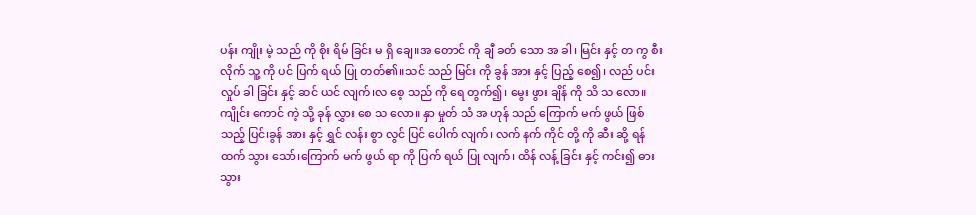ပန်း ကျိုး မဲ့ သည် ကို စိုး ရိမ် ခြင်း မ ရှိ ချေ။အ တောင် ကို ချီ ခတ် သော အ ခါ၊ မြင်း နှင့် တ ကွ စီး လိုက် သူ့ ကို ပင် ပြက် ရယ် ပြု တတ်၏။သင် သည် မြင်း ကို ခွန် အား နှင့် ပြည့် စေ၍၊ လည် ပင်း လှုပ် ခါ ခြင်း နှင့် ဆင် ယင် လျက်၊လ စေ့ သည် ကို ရေ တွက်၍၊ မွေး ဖွား ချိန် ကို သိ သ လော။ကျိုင်း ကောင် ကဲ့ သို့ ခုန် လွှား စေ သ လော။ နှာ မှုတ် သံ အ ဟုန် သည် ကြောက် မက် ဖွယ် ဖြစ် သည့် ပြင်၊ခွန် အား နှင့် ရွှင် လန်း စွာ လွင် ပြင် ပေါက် လျက်၊ လက် နက် ကိုင် တို့ ကို ဆီး ဆို့ ရန် ထက် သွား သော်၊ကြောက် မက် ဖွယ် ရာ ကို ပြက် ရယ် ပြု လျက်၊ ထိန် လန့် ခြင်း နှင့် ကင်း၍ ဓား သွား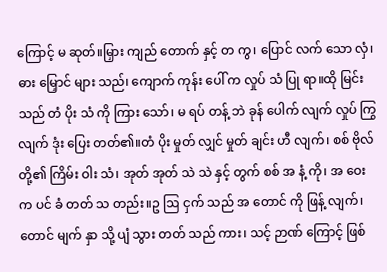ကြောင့် မ ဆုတ်။မြှား ကျည် တောက် နှင့် တ ကွ၊ ပြောင် လက် သော လှံ၊ ဓား မြှောင် များ သည်၊ ကျောက် ကုန်း ပေါ် က လှုပ် သံ ပြု ရာ။ထို မြင်း သည် တံ ပိုး သံ ကို ကြား သော်၊ မ ရပ် တန့် ဘဲ ခုန် ပေါက် လျက် လှုပ် ကြွ လျက် ဒုံး ပြေး တတ်၏။တံ ပိုး မှုတ် လျှင် မှုတ် ချင်း ဟီ လျက်၊ စစ် ဗိုလ် တို့၏ ကြိမ်း ဝါး သံ၊ အုတ် အုတ် သဲ သဲ နှင့် တွက် စစ် အ နံ့ ကို၊ အ ဝေး က ပင် ခံ တတ် သ တည်း။ဥ ဩ ငှက် သည် အ တောင် ကို ဖြန့် လျက်၊ တောင် မျက် နှာ သို့ ပျံ သွား တတ် သည် ကား၊ သင့် ဉာဏ် ကြောင့် ဖြစ်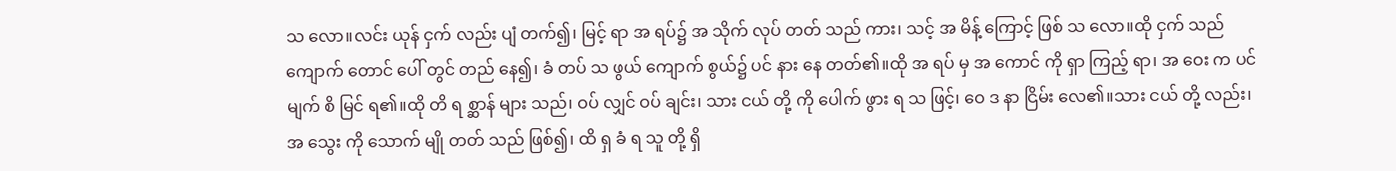သ လော။လင်း ယုန် ငှက် လည်း ပျံ တက်၍၊ မြင့် ရာ အ ရပ်၌ အ သိုက် လုပ် တတ် သည် ကား၊ သင့် အ မိန့် ကြောင့် ဖြစ် သ လော။ထို ငှက် သည် ကျောက် တောင် ပေါ် တွင် တည် နေ၍၊ ခံ တပ် သ ဖွယ် ကျောက် စွယ်၌ ပင် နား နေ တတ်၏။ထို အ ရပ် မှ အ ကောင် ကို ရှာ ကြည့် ရာ၊ အ ဝေး က ပင် မျက် စိ မြင် ရ၏။ထို တိ ရ စ္ဆာန် များ သည်၊ ဝပ် လျှင် ဝပ် ချင်း၊ သား ငယ် တို့ ကို ပေါက် ဖွား ရ သ ဖြင့်၊ ဝေ ဒ နာ ငြိမ်း လေ၏။သား ငယ် တို့ လည်း၊ အ သွေး ကို သောက် မျို တတ် သည် ဖြစ်၍၊ ထိ ရှ ခံ ရ သူ တို့ ရှိ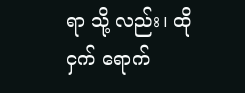ရာ သို့ လည်း၊ ထို ငှက် ရောက်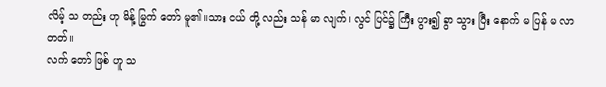လိမ့် သ တည်း ဟု မိန့် မြွက် တော် မူ၏။သား ငယ် တို့ လည်း သန် မာ လျက်၊ လွင် ပြင်၌ ကြီး ပွား၍ ခွာ သွား ပြီး နောက် မ ပြန် မ လာ တတ်။
လက် တော် ဖြစ် ဟူ သ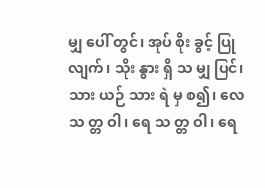မျှ ပေါ် တွင်၊ အုပ် စိုး ခွင့် ပြု လျက်၊ သိုး နွား ရှိ သ မျှ ပြင်၊ သား ယဉ် သား ရဲ မှ စ၍၊ လေ သ တ္တ ဝါ၊ ရေ သ တ္တ ဝါ၊ ရေ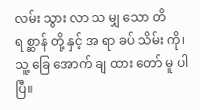လမ်း သွား လာ သ မျှ သော တိ ရ စ္ဆာန် တို့ နှင့် အ ရာ ခပ် သိမ်း ကို၊ သူ့ ခြေ အောက် ချ ထား တော် မူ ပါ ပြီ။